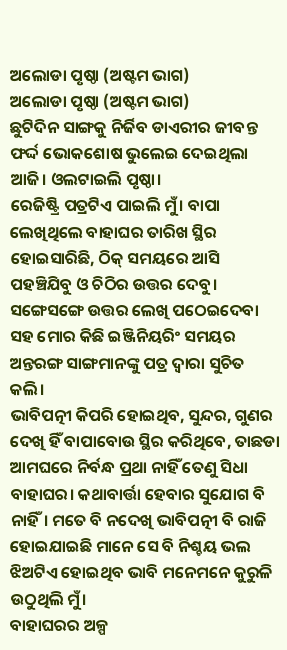ଅଲୋଡା ପୃଷ୍ଠା (ଅଷ୍ଟମ ଭାଗ)
ଅଲୋଡା ପୃଷ୍ଠା (ଅଷ୍ଟମ ଭାଗ)
ଛୁଟିଦିନ ସାଙ୍ଗକୁ ନିର୍ଜିବ ଡାଏରୀର ଜୀବନ୍ତ ଫର୍ଦ୍ଦ ଭୋକଶୋଷ ଭୁଲେଇ ଦେଇଥିଲା ଆଜି। ଓଲଟାଇଲି ପୃଷ୍ଠା।
ରେଜିଷ୍ଟ୍ରି ପତ୍ରଟିଏ ପାଇଲି ମୁଁ। ବାପା ଲେଖିଥିଲେ ବାହାଘର ତାରିଖ ସ୍ଥିର ହୋଇସାରିଛି, ଠିକ୍ ସମୟରେ ଆସି ପହଞ୍ଚିଯିବୁ ଓ ଚିଠିର ଉତ୍ତର ଦେବୁ। ସଙ୍ଗେସଙ୍ଗେ ଉତ୍ତର ଲେଖି ପଠେଇଦେବା ସହ ମୋର କିଛି ଇଞ୍ଜିନିୟରିଂ ସମୟର ଅନ୍ତରଙ୍ଗ ସାଙ୍ଗମାନଙ୍କୁ ପତ୍ର ଦ୍ବାରା ସୁଚିତ କଲି।
ଭାବିପତ୍ନୀ କିପରି ହୋଇଥିବ, ସୁନ୍ଦର, ଗୁଣର ଦେଖି ହିଁ ବାପାବୋଉ ସ୍ଥିର କରିଥିବେ, ତାଛଡା ଆମଘରେ ନିର୍ବନ୍ଧ ପ୍ରଥା ନାହିଁ ତେଣୁ ସିଧା ବାହାଘର। କଥାବାର୍ତ୍ତା ହେବାର ସୁଯୋଗ ବି ନାହିଁ। ମତେ ବି ନଦେଖି ଭାବିପତ୍ନୀ ବି ରାଜି ହୋଇଯାଇଛି ମାନେ ସେ ବି ନିଶ୍ଚୟ ଭଲ ଝିଅଟିଏ ହୋଇଥିବ ଭାବି ମନେମନେ କୁରୁଳି ଉଠୁଥିଲି ମୁଁ।
ବାହାଘରର ଅଳ୍ପ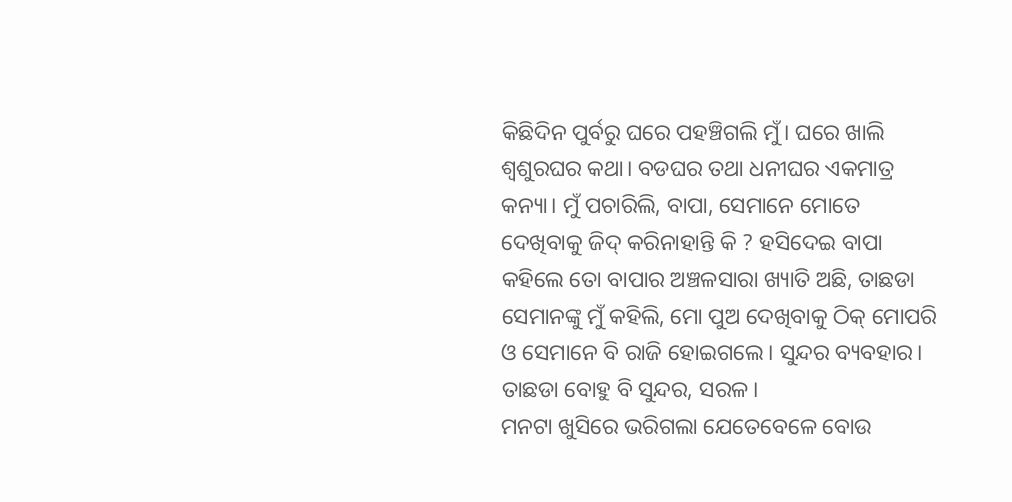କିଛିଦିନ ପୁର୍ବରୁ ଘରେ ପହଞ୍ଚିଗଲି ମୁଁ। ଘରେ ଖାଲି ଶ୍ୱଶୁରଘର କଥା। ବଡଘର ତଥା ଧନୀଘର ଏକମାତ୍ର କନ୍ୟା। ମୁଁ ପଚାରିଲି, ବାପା, ସେମାନେ ମୋତେ ଦେଖିବାକୁ ଜିଦ୍ କରିନାହାନ୍ତି କି ? ହସିଦେଇ ବାପା କହିଲେ ତୋ ବାପାର ଅଞ୍ଚଳସାରା ଖ୍ୟାତି ଅଛି, ତାଛଡା ସେମାନଙ୍କୁ ମୁଁ କହିଲି, ମୋ ପୁଅ ଦେଖିବାକୁ ଠିକ୍ ମୋପରି ଓ ସେମାନେ ବି ରାଜି ହୋଇଗଲେ। ସୁନ୍ଦର ବ୍ୟବହାର। ତାଛଡା ବୋହୁ ବି ସୁନ୍ଦର, ସରଳ।
ମନଟା ଖୁସିରେ ଭରିଗଲା ଯେତେବେଳେ ବୋଉ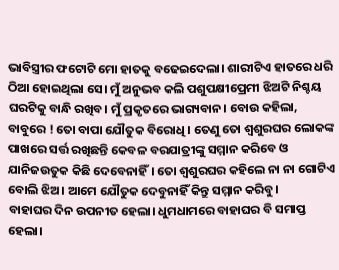ଭାବିସ୍ତ୍ରୀର ଫଟୋଟି ମୋ ହାତକୁ ବଢେଇଦେଲା। ଶାରୀଟିଏ ହାତରେ ଧରି ଠିଆ ହୋଇଥିଲା ସେ। ମୁଁ ଅନୁଭବ କଲି ପଶୁପକ୍ଷୀପ୍ରେମୀ ଝିଅଟି ନିଶ୍ଚୟ ଘରଟିକୁ ବାନ୍ଧି ରଖିବ। ମୁଁ ପ୍ରକୃତରେ ଭାଗ୍ୟବାନ। ବୋଉ କହିଲା, ବାବୁରେ ! ତୋ ବାପା ଯୌତୁକ ବିରୋଧି । ତେଣୁ ତୋ ଶ୍ୱଶୁରଘର ଲୋକଙ୍କ ପାଖରେ ସର୍ତ୍ତ ରଖିଛନ୍ତି କେବଳ ବରଯାତ୍ରୀଙ୍କୁ ସମ୍ମାନ କରିବେ ଓ ଯାନିଜଉତୁକ କିଛି ଦେବେନାହିଁ। ତୋ ଶ୍ୱଶୁରଘର କହିଲେ ନା ନା ଗୋଟିଏ ବୋଲି ଝିଅ। ଆମେ ଯୌତୁକ ଦେବୁନାହିଁ କିନ୍ତୁ ସମ୍ମାନ କରିବୁ।
ବାହାଘର ଦିନ ଉପନୀତ ହେଲା। ଧୁମଧାମରେ ବାହାଘର ବି ସମାପ୍ତ ହେଲା।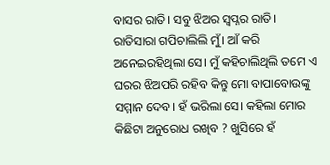ବାସର ରାତି। ସବୁ ଝିଅର ସ୍ୱପ୍ନର ରାତି। ରାତିସାରା ଗପିଚାଲିଲି ମୁଁ। ଆଁ କରି ଅନେଇରହିଥିଲା ସେ। ମୁଁ କହିଚାଲିଥିଲି ତମେ ଏ ଘରର ଝିଅପରି ରହିବ କିନ୍ତୁ ମୋ ବାପାବୋଉଙ୍କୁ ସମ୍ମାନ ଦେବ। ହଁ ଭରିଲା ସେ। କହିଲା ମୋର କିଛିଟା ଅନୁରୋଧ ରଖିବ ? ଖୁସିରେ ହଁ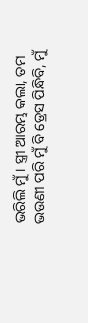ଭରିଲି ମୁଁ। ସ୍ତ୍ରୀ ଆରମ୍ଭ କଲା, ତମ ଭଉଣୀ ପରି ମୁଁ ବି ଡ୍ରେସ ପିନ୍ଧିବି, ମୁଁ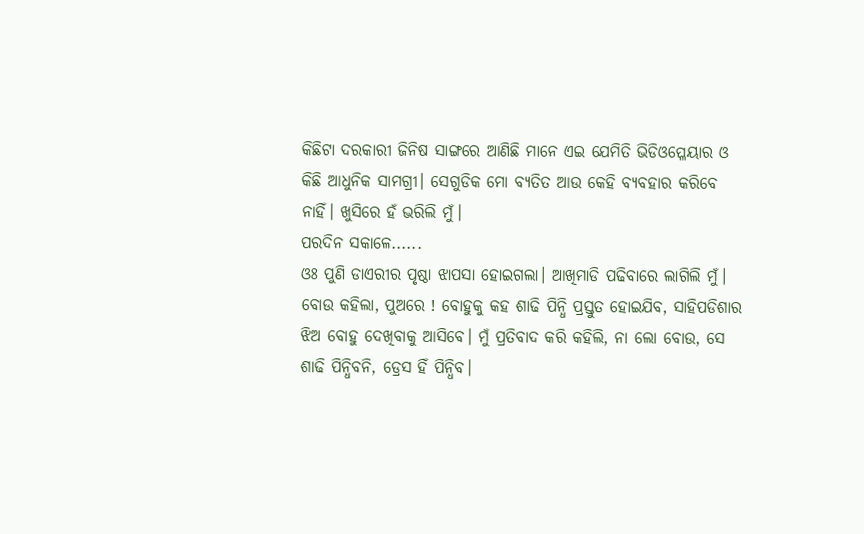କିଛିଟା ଦରକାରୀ ଜିନିଷ ସାଙ୍ଗରେ ଆଣିଛି ମାନେ ଏଇ ଯେମିତି ଭିଡିଓପ୍ଳେୟାର ଓ କିଛି ଆଧୁନିକ ସାମଗ୍ରୀ। ସେଗୁଡିକ ମୋ ବ୍ୟତିତ ଆଉ କେହି ବ୍ୟବହାର କରିବେ ନାହିଁ। ଖୁସିରେ ହଁ ଭରିଲି ମୁଁ।
ପରଦିନ ସକାଳେ......
ଓଃ ପୁଣି ଡାଏରୀର ପୃଷ୍ଠା ଝାପସା ହୋଇଗଲା। ଆଖିମାଡି ପଢିବାରେ ଲାଗିଲି ମୁଁ।
ବୋଉ କହିଲା, ପୁଅରେ ! ବୋହୁକୁ କହ ଶାଢି ପିନ୍ଧି ପ୍ରସ୍ତୁତ ହୋଇଯିବ, ସାହିପଡିଶାର ଝିଅ ବୋହୁ ଦେଖିବାକୁ ଆସିବେ। ମୁଁ ପ୍ରତିବାଦ କରି କହିଲି, ନା ଲୋ ବୋଉ, ସେ ଶାଢି ପିନ୍ଧିବନି, ଡ୍ରେସ ହିଁ ପିନ୍ଧିବ।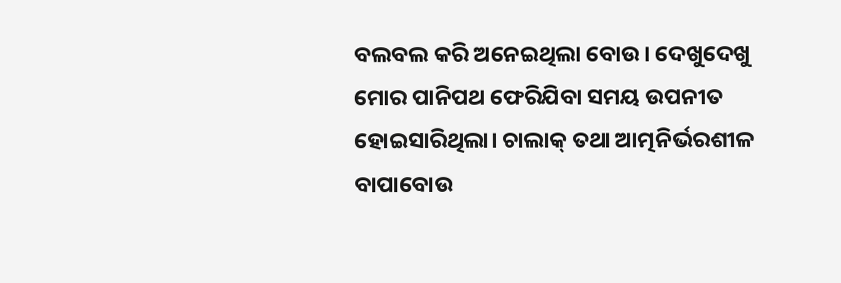ବଲବଲ କରି ଅନେଇଥିଲା ବୋଉ। ଦେଖୁଦେଖୁ ମୋର ପାନିପଥ ଫେରିଯିବା ସମୟ ଉପନୀତ ହୋଇସାରିଥିଲା। ଚାଲାକ୍ ତଥା ଆତ୍ମନିର୍ଭରଶୀଳ ବାପାବୋଉ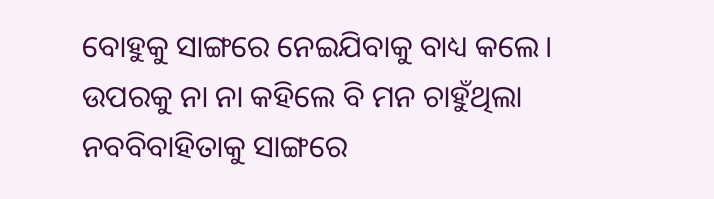ବୋହୁକୁ ସାଙ୍ଗରେ ନେଇଯିବାକୁ ବାଧ୍ୟ କଲେ। ଉପରକୁ ନା ନା କହିଲେ ବି ମନ ଚାହୁଁଥିଲା ନବବିବାହିତାକୁ ସାଙ୍ଗରେ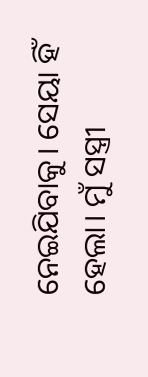ନେଇଯିବାକୁ। ସେୟା ହିଁ ହେଲା। ମୁଁ ସସ୍ତ୍ରୀ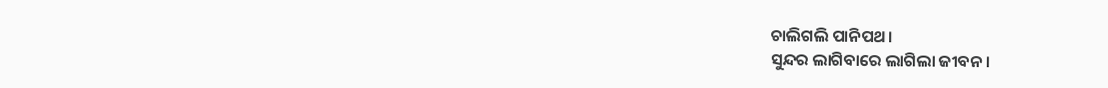ଚାଲିଗଲି ପାନିପଥ।
ସୁନ୍ଦର ଲାଗିବାରେ ଲାଗିଲା ଜୀବନ।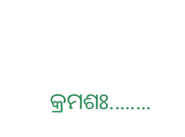କ୍ରମଶଃ........